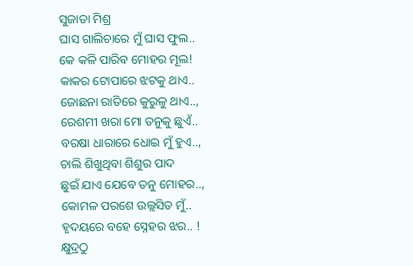ସୁଜାତା ମିଶ୍ର
ଘାସ ଗାଲିଚାରେ ମୁଁ ଘାସ ଫୁଲ..
କେ କଳି ପାରିବ ମୋହର ମୂଲ!
କାକର ଟୋପାରେ ଝଟକୁ ଥାଏ..
ଜୋଛନା ରାତିରେ କୁରୁଳୁ ଥାଏ..,
ରେଶମୀ ଖରା ମୋ ତନୁକୁ ଛୁଏଁ..
ବରଷା ଧାରାରେ ଧୋଇ ମୁଁ ହୁଏ..,
ଚାଲି ଶିଖୁଥିବା ଶିଶୁର ପାଦ
ଛୁଇଁ ଯାଏ ଯେବେ ତନୁ ମୋହର..,
କୋମଳ ପରଶେ ଉଲ୍ଲସିତ ମୁଁ..
ହୃଦୟରେ ବହେ ସ୍ନେହର ଝର.. !
କ୍ଷୁଦ୍ରଠୁ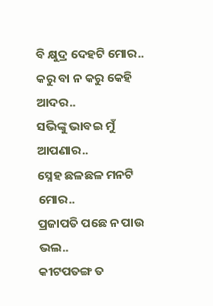ବି କ୍ଷୁଦ୍ର ଦେହଟି ମୋର..
କରୁ ବା ନ କରୁ କେହି ଆଦର..
ସଭିଙ୍କୁ ଭାବଇ ମୁଁ ଆପଣାର..
ସ୍ନେହ ଛଳଛଳ ମନଟି ମୋର..
ପ୍ରଜାପତି ପଛେ ନ ପାଉ ଭଲ..
କୀଟପତଙ୍ଗ ତ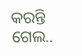କରନ୍ତି ଗେଲ..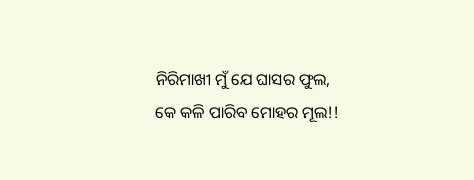ନିରିମାଖୀ ମୁଁ ଯେ ଘାସର ଫୁଲ,
କେ କଳି ପାରିବ ମୋହର ମୂଲ!!